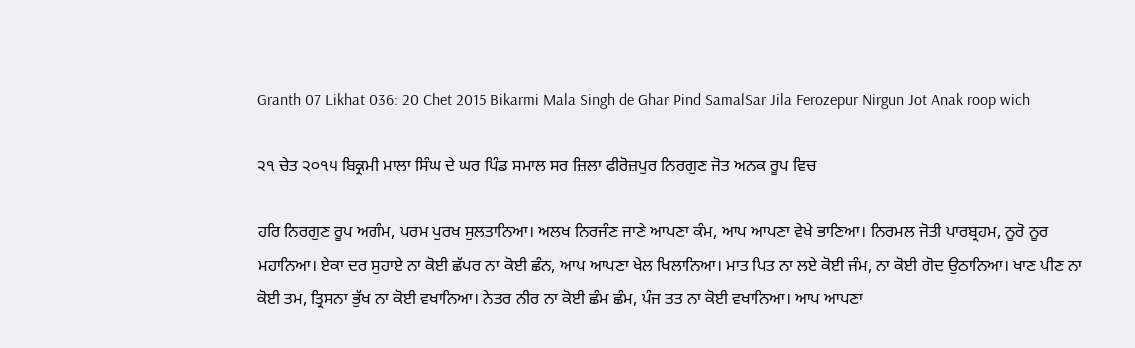Granth 07 Likhat 036: 20 Chet 2015 Bikarmi Mala Singh de Ghar Pind SamalSar Jila Ferozepur Nirgun Jot Anak roop wich

੨੧ ਚੇਤ ੨੦੧੫ ਬਿਕ੍ਰਮੀ ਮਾਲਾ ਸਿੰਘ ਦੇ ਘਰ ਪਿੰਡ ਸਮਾਲ ਸਰ ਜ਼ਿਲਾ ਫੀਰੋਜ਼ਪੁਰ ਨਿਰਗੁਣ ਜੋਤ ਅਨਕ ਰੂਪ ਵਿਚ

ਹਰਿ ਨਿਰਗੁਣ ਰੂਪ ਅਗੰਮ, ਪਰਮ ਪੁਰਖ ਸੁਲਤਾਨਿਆ। ਅਲਖ ਨਿਰਜੰਣ ਜਾਣੇ ਆਪਣਾ ਕੰਮ, ਆਪ ਆਪਣਾ ਵੇਖੇ ਭਾਣਿਆ। ਨਿਰਮਲ ਜੋਤੀ ਪਾਰਬ੍ਰਹਮ, ਨੂਰੋ ਨੂਰ ਮਹਾਨਿਆ। ਏਕਾ ਦਰ ਸੁਹਾਏ ਨਾ ਕੋਈ ਛੱਪਰ ਨਾ ਕੋਈ ਛੰਨ, ਆਪ ਆਪਣਾ ਖੇਲ ਖਿਲਾਨਿਆ। ਮਾਤ ਪਿਤ ਨਾ ਲਏ ਕੋਈ ਜੰਮ, ਨਾ ਕੋਈ ਗੋਦ ਉਠਾਨਿਆ। ਖਾਣ ਪੀਣ ਨਾ ਕੋਈ ਤਮ, ਤ੍ਰਿਸਨਾ ਭੁੱਖ ਨਾ ਕੋਈ ਵਖਾਨਿਆ। ਨੇਤਰ ਨੀਰ ਨਾ ਕੋਈ ਛੰਮ ਛੰਮ, ਪੰਜ ਤਤ ਨਾ ਕੋਈ ਵਖਾਨਿਆ। ਆਪ ਆਪਣਾ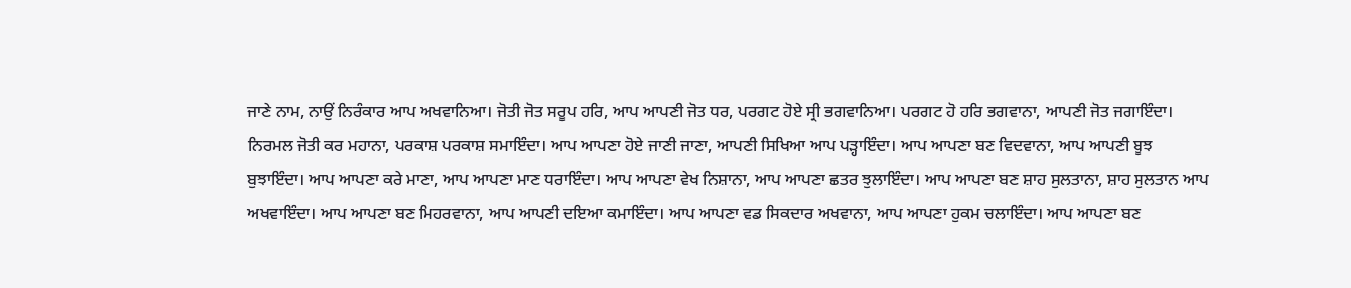ਜਾਣੇ ਨਾਮ, ਨਾਉਂ ਨਿਰੰਕਾਰ ਆਪ ਅਖਵਾਨਿਆ। ਜੋਤੀ ਜੋਤ ਸਰੂਪ ਹਰਿ, ਆਪ ਆਪਣੀ ਜੋਤ ਧਰ, ਪਰਗਟ ਹੋਏ ਸ੍ਰੀ ਭਗਵਾਨਿਆ। ਪਰਗਟ ਹੋ ਹਰਿ ਭਗਵਾਨਾ, ਆਪਣੀ ਜੋਤ ਜਗਾਇੰਦਾ। ਨਿਰਮਲ ਜੋਤੀ ਕਰ ਮਹਾਨਾ, ਪਰਕਾਸ਼ ਪਰਕਾਸ਼ ਸਮਾਇੰਦਾ। ਆਪ ਆਪਣਾ ਹੋਏ ਜਾਣੀ ਜਾਣਾ, ਆਪਣੀ ਸਿਖਿਆ ਆਪ ਪੜ੍ਹਾਇੰਦਾ। ਆਪ ਆਪਣਾ ਬਣ ਵਿਦਵਾਨਾ, ਆਪ ਆਪਣੀ ਬੂਝ ਬੁਝਾਇੰਦਾ। ਆਪ ਆਪਣਾ ਕਰੇ ਮਾਣਾ, ਆਪ ਆਪਣਾ ਮਾਣ ਧਰਾਇੰਦਾ। ਆਪ ਆਪਣਾ ਵੇਖ ਨਿਸ਼ਾਨਾ, ਆਪ ਆਪਣਾ ਛਤਰ ਝੁਲਾਇੰਦਾ। ਆਪ ਆਪਣਾ ਬਣ ਸ਼ਾਹ ਸੁਲਤਾਨਾ, ਸ਼ਾਹ ਸੁਲਤਾਨ ਆਪ ਅਖਵਾਇੰਦਾ। ਆਪ ਆਪਣਾ ਬਣ ਮਿਹਰਵਾਨਾ, ਆਪ ਆਪਣੀ ਦਇਆ ਕਮਾਇੰਦਾ। ਆਪ ਆਪਣਾ ਵਡ ਸਿਕਦਾਰ ਅਖਵਾਨਾ, ਆਪ ਆਪਣਾ ਹੁਕਮ ਚਲਾਇੰਦਾ। ਆਪ ਆਪਣਾ ਬਣ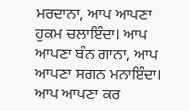ਮਰਦਾਨਾ, ਆਪ ਆਪਣਾ ਹੁਕਮ ਚਲਾਇੰਦਾ। ਆਪ ਆਪਣਾ ਬੰਨ ਗਾਨਾ, ਆਪ ਆਪਣਾ ਸਗਨ ਮਨਾਇੰਦਾ। ਆਪ ਆਪਣਾ ਕਰ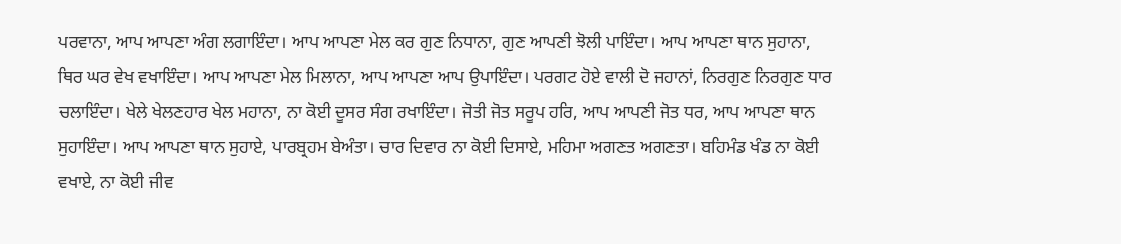ਪਰਵਾਨਾ, ਆਪ ਆਪਣਾ ਅੰਗ ਲਗਾਇੰਦਾ। ਆਪ ਆਪਣਾ ਮੇਲ ਕਰ ਗੁਣ ਨਿਧਾਨਾ, ਗੁਣ ਆਪਣੀ ਝੋਲੀ ਪਾਇੰਦਾ। ਆਪ ਆਪਣਾ ਥਾਨ ਸੁਹਾਨਾ, ਥਿਰ ਘਰ ਵੇਖ ਵਖਾਇੰਦਾ। ਆਪ ਆਪਣਾ ਮੇਲ ਮਿਲਾਨਾ, ਆਪ ਆਪਣਾ ਆਪ ਉਪਾਇੰਦਾ। ਪਰਗਟ ਹੋਏ ਵਾਲੀ ਦੋ ਜਹਾਨਾਂ, ਨਿਰਗੁਣ ਨਿਰਗੁਣ ਧਾਰ ਚਲਾਇੰਦਾ। ਖੇਲੇ ਖੇਲਣਹਾਰ ਖੇਲ ਮਹਾਨਾ, ਨਾ ਕੋਈ ਦੂਸਰ ਸੰਗ ਰਖਾਇੰਦਾ। ਜੋਤੀ ਜੋਤ ਸਰੂਪ ਹਰਿ, ਆਪ ਆਪਣੀ ਜੋਤ ਧਰ, ਆਪ ਆਪਣਾ ਥਾਨ ਸੁਹਾਇੰਦਾ। ਆਪ ਆਪਣਾ ਥਾਨ ਸੁਹਾਏ, ਪਾਰਬ੍ਰਹਮ ਬੇਅੰਤਾ। ਚਾਰ ਦਿਵਾਰ ਨਾ ਕੋਈ ਦਿਸਾਏ, ਮਹਿਮਾ ਅਗਣਤ ਅਗਣਤਾ। ਬਹਿਮੰਡ ਖੰਡ ਨਾ ਕੋਈ ਵਖਾਏ, ਨਾ ਕੋਈ ਜੀਵ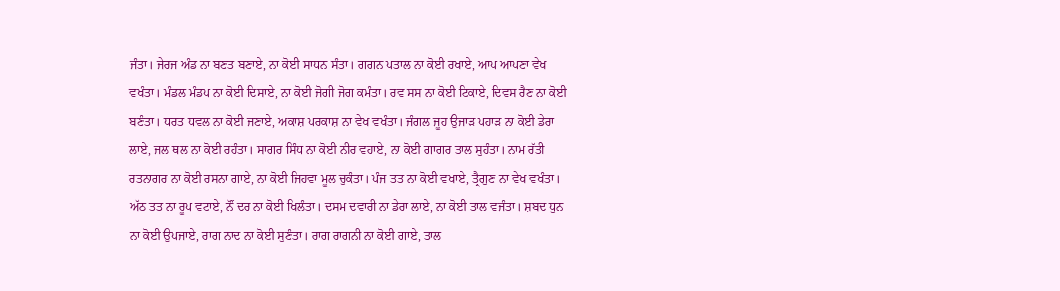ਜੰਤਾ। ਜੇਰਜ ਅੰਡ ਨਾ ਬਣਤ ਬਣਾਏ, ਨਾ ਕੋਈ ਸਾਧਨ ਸੰਤਾ। ਗਗਨ ਪਤਾਲ ਨਾ ਕੋਈ ਰਖਾਏ, ਆਪ ਆਪਣਾ ਵੇਖ ਵਖੰਤਾ। ਮੰਡਲ ਮੰਡਪ ਨਾ ਕੋਈ ਦਿਸਾਏ, ਨਾ ਕੋਈ ਜੋਗੀ ਜੋਗ ਕਮੰਤਾ। ਰਵ ਸਸ ਨਾ ਕੋਈ ਟਿਕਾਏ, ਦਿਵਸ ਰੈਣ ਨਾ ਕੋਈ ਬਣੰਤਾ। ਧਰਤ ਧਵਲ ਨਾ ਕੋਈ ਜਣਾਏ, ਅਕਾਸ਼ ਪਰਕਾਸ਼ ਨਾ ਵੇਖ ਵਖੰਤਾ। ਜੰਗਲ ਜੂਹ ਉਜਾੜ ਪਹਾੜ ਨਾ ਕੋਈ ਡੇਰਾ ਲਾਏ, ਜਲ ਥਲ ਨਾ ਕੋਈ ਰਹੰਤਾ। ਸਾਗਰ ਸਿੰਧ ਨਾ ਕੋਈ ਨੀਰ ਵਹਾਏ, ਨਾ ਕੋਈ ਗਾਗਰ ਤਾਲ ਸੁਹੰਤਾ। ਨਾਮ ਰੱਤੀ ਰਤਨਾਗਰ ਨਾ ਕੋਈ ਰਸਨਾ ਗਾਏ, ਨਾ ਕੋਈ ਜਿਹਵਾ ਮੂਲ ਚੁਕੰਤਾ। ਪੰਜ ਤਤ ਨਾ ਕੋਈ ਵਖਾਏ, ਤ੍ਰੈਗੁਣ ਨਾ ਵੇਖ ਵਖੰਤਾ। ਅੱਠ ਤਤ ਨਾ ਰੂਪ ਵਟਾਏ, ਨੌਂ ਦਰ ਨਾ ਕੋਈ ਖਿਲੰਤਾ। ਦਸਮ ਦਵਾਰੀ ਨਾ ਡੇਰਾ ਲਾਏ, ਨਾ ਕੋਈ ਤਾਲ ਵਜੰਤਾ। ਸ਼ਬਦ ਧੁਨ ਨਾ ਕੋਈ ਉਪਜਾਏ, ਰਾਗ ਨਾਦ ਨਾ ਕੋਈ ਸੁਣੰਤਾ। ਰਾਗ ਰਾਗਨੀ ਨਾ ਕੋਈ ਗਾਏ, ਤਾਲ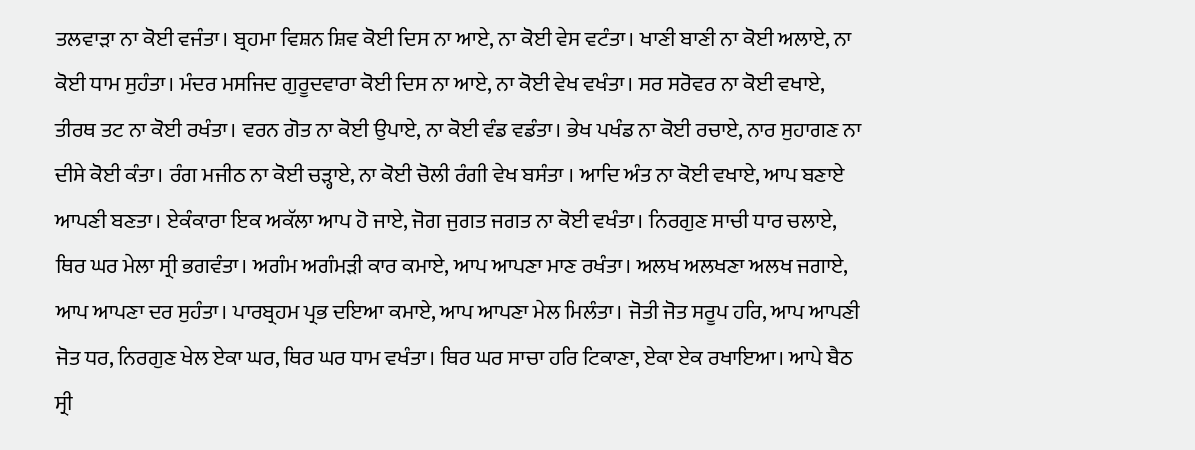ਤਲਵਾੜਾ ਨਾ ਕੋਈ ਵਜੰਤਾ। ਬ੍ਰਹਮਾ ਵਿਸ਼ਨ ਸ਼ਿਵ ਕੋਈ ਦਿਸ ਨਾ ਆਏ, ਨਾ ਕੋਈ ਵੇਸ ਵਟੰਤਾ। ਖਾਣੀ ਬਾਣੀ ਨਾ ਕੋਈ ਅਲਾਏ, ਨਾ ਕੋਈ ਧਾਮ ਸੁਹੰਤਾ। ਮੰਦਰ ਮਸਜਿਦ ਗੁਰੂਦਵਾਰਾ ਕੋਈ ਦਿਸ ਨਾ ਆਏ, ਨਾ ਕੋਈ ਵੇਖ ਵਖੰਤਾ। ਸਰ ਸਰੋਵਰ ਨਾ ਕੋਈ ਵਖਾਏ, ਤੀਰਥ ਤਟ ਨਾ ਕੋਈ ਰਖੰਤਾ। ਵਰਨ ਗੋਤ ਨਾ ਕੋਈ ਉਪਾਏ, ਨਾ ਕੋਈ ਵੰਡ ਵਡੰਤਾ। ਭੇਖ ਪਖੰਡ ਨਾ ਕੋਈ ਰਚਾਏ, ਨਾਰ ਸੁਹਾਗਣ ਨਾ ਦੀਸੇ ਕੋਈ ਕੰਤਾ। ਰੰਗ ਮਜੀਠ ਨਾ ਕੋਈ ਚੜ੍ਹਾਏ, ਨਾ ਕੋਈ ਚੋਲੀ ਰੰਗੀ ਵੇਖ ਬਸੰਤਾ । ਆਦਿ ਅੰਤ ਨਾ ਕੋਈ ਵਖਾਏ, ਆਪ ਬਣਾਏ ਆਪਣੀ ਬਣਤਾ। ਏਕੰਕਾਰਾ ਇਕ ਅਕੱਲਾ ਆਪ ਹੋ ਜਾਏ, ਜੋਗ ਜੁਗਤ ਜਗਤ ਨਾ ਕੋਈ ਵਖੰਤਾ। ਨਿਰਗੁਣ ਸਾਚੀ ਧਾਰ ਚਲਾਏ, ਥਿਰ ਘਰ ਮੇਲਾ ਸ੍ਰੀ ਭਗਵੰਤਾ। ਅਗੰਮ ਅਗੰਮੜੀ ਕਾਰ ਕਮਾਏ, ਆਪ ਆਪਣਾ ਮਾਣ ਰਖੰਤਾ। ਅਲਖ ਅਲਖਣਾ ਅਲਖ ਜਗਾਏ, ਆਪ ਆਪਣਾ ਦਰ ਸੁਹੰਤਾ। ਪਾਰਬ੍ਰਹਮ ਪ੍ਰਭ ਦਇਆ ਕਮਾਏ, ਆਪ ਆਪਣਾ ਮੇਲ ਮਿਲੰਤਾ। ਜੋਤੀ ਜੋਤ ਸਰੂਪ ਹਰਿ, ਆਪ ਆਪਣੀ ਜੋਤ ਧਰ, ਨਿਰਗੁਣ ਖੇਲ ਏਕਾ ਘਰ, ਥਿਰ ਘਰ ਧਾਮ ਵਖੰਤਾ। ਥਿਰ ਘਰ ਸਾਚਾ ਹਰਿ ਟਿਕਾਣਾ, ਏਕਾ ਏਕ ਰਖਾਇਆ। ਆਪੇ ਬੈਠ ਸ੍ਰੀ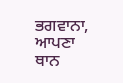ਭਗਵਾਨਾ, ਆਪਣਾ ਥਾਨ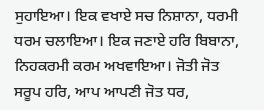ਸੁਹਾਇਆ। ਇਕ ਵਖਾਏ ਸਚ ਨਿਸ਼ਾਨਾ, ਧਰਮੀ ਧਰਮ ਚਲਾਇਆ। ਇਕ ਜਣਾਏ ਹਰਿ ਬਿਬਾਨਾ, ਨਿਹਕਰਮੀ ਕਰਮ ਅਖਵਾਇਆ। ਜੋਤੀ ਜੋਤ ਸਰੂਪ ਹਰਿ, ਆਪ ਆਪਣੀ ਜੋਤ ਧਰ,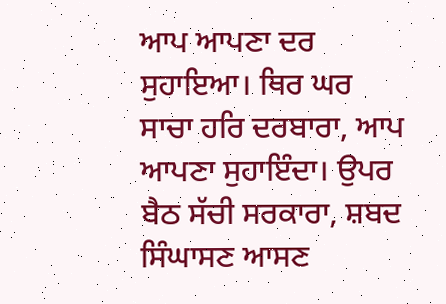ਆਪ ਆਪਣਾ ਦਰ ਸੁਹਾਇਆ। ਥਿਰ ਘਰ ਸਾਚਾ ਹਰਿ ਦਰਬਾਰਾ, ਆਪ ਆਪਣਾ ਸੁਹਾਇੰਦਾ। ਉਪਰ ਬੈਠ ਸੱਚੀ ਸਰਕਾਰਾ, ਸ਼ਬਦ ਸਿੰਘਾਸਣ ਆਸਣ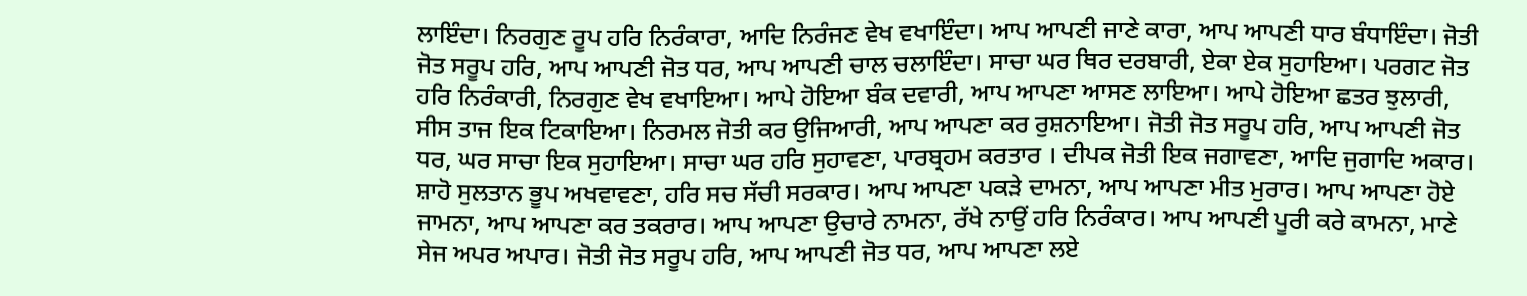ਲਾਇੰਦਾ। ਨਿਰਗੁਣ ਰੂਪ ਹਰਿ ਨਿਰੰਕਾਰਾ, ਆਦਿ ਨਿਰੰਜਣ ਵੇਖ ਵਖਾਇੰਦਾ। ਆਪ ਆਪਣੀ ਜਾਣੇ ਕਾਰਾ, ਆਪ ਆਪਣੀ ਧਾਰ ਬੰਧਾਇੰਦਾ। ਜੋਤੀ ਜੋਤ ਸਰੂਪ ਹਰਿ, ਆਪ ਆਪਣੀ ਜੋਤ ਧਰ, ਆਪ ਆਪਣੀ ਚਾਲ ਚਲਾਇੰਦਾ। ਸਾਚਾ ਘਰ ਥਿਰ ਦਰਬਾਰੀ, ਏਕਾ ਏਕ ਸੁਹਾਇਆ। ਪਰਗਟ ਜੋਤ ਹਰਿ ਨਿਰੰਕਾਰੀ, ਨਿਰਗੁਣ ਵੇਖ ਵਖਾਇਆ। ਆਪੇ ਹੋਇਆ ਬੰਕ ਦਵਾਰੀ, ਆਪ ਆਪਣਾ ਆਸਣ ਲਾਇਆ। ਆਪੇ ਹੋਇਆ ਛਤਰ ਝੁਲਾਰੀ, ਸੀਸ ਤਾਜ ਇਕ ਟਿਕਾਇਆ। ਨਿਰਮਲ ਜੋਤੀ ਕਰ ਉਜਿਆਰੀ, ਆਪ ਆਪਣਾ ਕਰ ਰੁਸ਼ਨਾਇਆ। ਜੋਤੀ ਜੋਤ ਸਰੂਪ ਹਰਿ, ਆਪ ਆਪਣੀ ਜੋਤ ਧਰ, ਘਰ ਸਾਚਾ ਇਕ ਸੁਹਾਇਆ। ਸਾਚਾ ਘਰ ਹਰਿ ਸੁਹਾਵਣਾ, ਪਾਰਬ੍ਰਹਮ ਕਰਤਾਰ । ਦੀਪਕ ਜੋਤੀ ਇਕ ਜਗਾਵਣਾ, ਆਦਿ ਜੁਗਾਦਿ ਅਕਾਰ। ਸ਼ਾਹੋ ਸੁਲਤਾਨ ਭੂਪ ਅਖਵਾਵਣਾ, ਹਰਿ ਸਚ ਸੱਚੀ ਸਰਕਾਰ। ਆਪ ਆਪਣਾ ਪਕੜੇ ਦਾਮਨਾ, ਆਪ ਆਪਣਾ ਮੀਤ ਮੁਰਾਰ। ਆਪ ਆਪਣਾ ਹੋਏ ਜਾਮਨਾ, ਆਪ ਆਪਣਾ ਕਰ ਤਕਰਾਰ। ਆਪ ਆਪਣਾ ਉਚਾਰੇ ਨਾਮਨਾ, ਰੱਖੇ ਨਾਉਂ ਹਰਿ ਨਿਰੰਕਾਰ। ਆਪ ਆਪਣੀ ਪੂਰੀ ਕਰੇ ਕਾਮਨਾ, ਮਾਣੇ ਸੇਜ ਅਪਰ ਅਪਾਰ। ਜੋਤੀ ਜੋਤ ਸਰੂਪ ਹਰਿ, ਆਪ ਆਪਣੀ ਜੋਤ ਧਰ, ਆਪ ਆਪਣਾ ਲਏ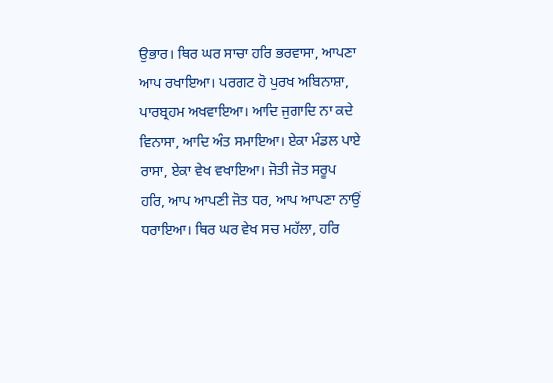ਉਭਾਰ। ਥਿਰ ਘਰ ਸਾਚਾ ਹਰਿ ਭਰਵਾਸਾ, ਆਪਣਾ ਆਪ ਰਖਾਇਆ। ਪਰਗਟ ਹੋ ਪੁਰਖ ਅਬਿਨਾਸ਼ਾ, ਪਾਰਬ੍ਰਹਮ ਅਖਵਾਇਆ। ਆਦਿ ਜੁਗਾਦਿ ਨਾ ਕਦੇ ਵਿਨਾਸਾ, ਆਦਿ ਅੰਤ ਸਮਾਇਆ। ਏਕਾ ਮੰਡਲ ਪਾਏ ਰਾਸਾ, ਏਕਾ ਵੇਖ ਵਖਾਇਆ। ਜੋਤੀ ਜੋਤ ਸਰੂਪ ਹਰਿ, ਆਪ ਆਪਣੀ ਜੋਤ ਧਰ, ਆਪ ਆਪਣਾ ਨਾਉਂ ਧਰਾਇਆ। ਥਿਰ ਘਰ ਵੇਖ ਸਚ ਮਹੱਲਾ, ਹਰਿ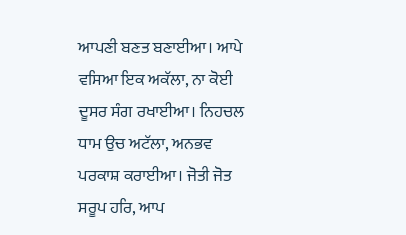ਆਪਣੀ ਬਣਤ ਬਣਾਈਆ। ਆਪੇ ਵਸਿਆ ਇਕ ਅਕੱਲਾ, ਨਾ ਕੋਈ ਦੂਸਰ ਸੰਗ ਰਖਾਈਆ। ਨਿਹਚਲ ਧਾਮ ਉਚ ਅਟੱਲਾ, ਅਨਭਵ ਪਰਕਾਸ਼ ਕਰਾਈਆ। ਜੋਤੀ ਜੋਤ ਸਰੂਪ ਹਰਿ, ਆਪ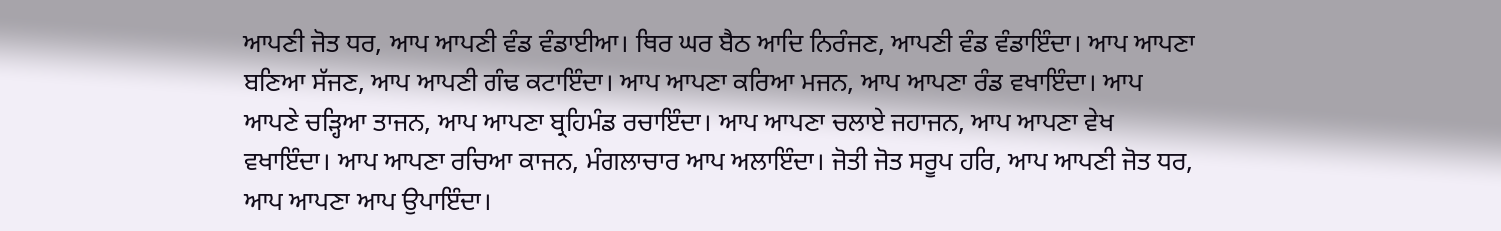ਆਪਣੀ ਜੋਤ ਧਰ, ਆਪ ਆਪਣੀ ਵੰਡ ਵੰਡਾਈਆ। ਥਿਰ ਘਰ ਬੈਠ ਆਦਿ ਨਿਰੰਜਣ, ਆਪਣੀ ਵੰਡ ਵੰਡਾਇੰਦਾ। ਆਪ ਆਪਣਾ ਬਣਿਆ ਸੱਜਣ, ਆਪ ਆਪਣੀ ਗੰਢ ਕਟਾਇੰਦਾ। ਆਪ ਆਪਣਾ ਕਰਿਆ ਮਜਨ, ਆਪ ਆਪਣਾ ਰੰਡ ਵਖਾਇੰਦਾ। ਆਪ ਆਪਣੇ ਚੜ੍ਹਿਆ ਤਾਜਨ, ਆਪ ਆਪਣਾ ਬ੍ਰਹਿਮੰਡ ਰਚਾਇੰਦਾ। ਆਪ ਆਪਣਾ ਚਲਾਏ ਜਹਾਜਨ, ਆਪ ਆਪਣਾ ਵੇਖ ਵਖਾਇੰਦਾ। ਆਪ ਆਪਣਾ ਰਚਿਆ ਕਾਜਨ, ਮੰਗਲਾਚਾਰ ਆਪ ਅਲਾਇੰਦਾ। ਜੋਤੀ ਜੋਤ ਸਰੂਪ ਹਰਿ, ਆਪ ਆਪਣੀ ਜੋਤ ਧਰ, ਆਪ ਆਪਣਾ ਆਪ ਉਪਾਇੰਦਾ।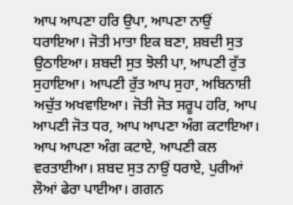ਆਪ ਆਪਣਾ ਹਰਿ ਉਪਾ, ਆਪਣਾ ਨਾਉਂ ਧਰਾਇਆ। ਜੋਤੀ ਮਾਤਾ ਇਕ ਬਣਾ, ਸ਼ਬਦੀ ਸੁਤ ਉਠਾਇਆ। ਸ਼ਬਦੀ ਸੁਤ ਝੋਲੀ ਪਾ, ਆਪਣੀ ਰੁੱਤ ਸੁਹਾਇਆ। ਆਪਣੀ ਰੁੱਤ ਆਪ ਸੁਹਾ, ਅਬਿਨਾਸ਼ੀ ਅਚੁੱਤ ਅਖਵਾਇਆ। ਜੋਤੀ ਜੋਤ ਸਰੂਪ ਹਰਿ, ਆਪ ਆਪਣੀ ਜੋਤ ਧਰ, ਆਪ ਆਪਣਾ ਅੰਗ ਕਟਾਇਆ। ਆਪ ਆਪਣਾ ਅੰਗ ਕਟਾਏ, ਆਪਣੀ ਕਲ ਵਰਤਾਈਆ। ਸ਼ਬਦ ਸੁਤ ਨਾਉਂ ਧਰਾਏ, ਪੁਰੀਆਂ ਲੋਆਂ ਫੇਰਾ ਪਾਈਆ। ਗਗਨ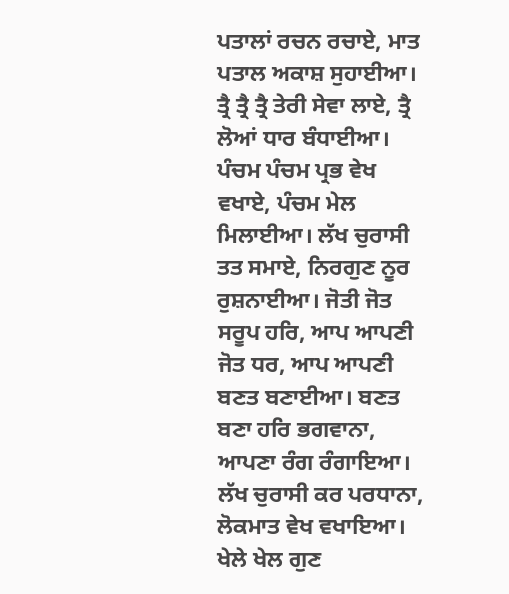ਪਤਾਲਾਂ ਰਚਨ ਰਚਾਏ, ਮਾਤ ਪਤਾਲ ਅਕਾਸ਼ ਸੁਹਾਈਆ। ਤ੍ਰੈ ਤ੍ਰੈ ਤ੍ਰੈ ਤੇਰੀ ਸੇਵਾ ਲਾਏ, ਤ੍ਰੈ ਲੋਆਂ ਧਾਰ ਬੰਧਾਈਆ। ਪੰਚਮ ਪੰਚਮ ਪ੍ਰਭ ਵੇਖ ਵਖਾਏ, ਪੰਚਮ ਮੇਲ ਮਿਲਾਈਆ। ਲੱਖ ਚੁਰਾਸੀ ਤਤ ਸਮਾਏ, ਨਿਰਗੁਣ ਨੂਰ ਰੁਸ਼ਨਾਈਆ। ਜੋਤੀ ਜੋਤ ਸਰੂਪ ਹਰਿ, ਆਪ ਆਪਣੀ ਜੋਤ ਧਰ, ਆਪ ਆਪਣੀ ਬਣਤ ਬਣਾਈਆ। ਬਣਤ ਬਣਾ ਹਰਿ ਭਗਵਾਨਾ, ਆਪਣਾ ਰੰਗ ਰੰਗਾਇਆ। ਲੱਖ ਚੁਰਾਸੀ ਕਰ ਪਰਧਾਨਾ, ਲੋਕਮਾਤ ਵੇਖ ਵਖਾਇਆ। ਖੇਲੇ ਖੇਲ ਗੁਣ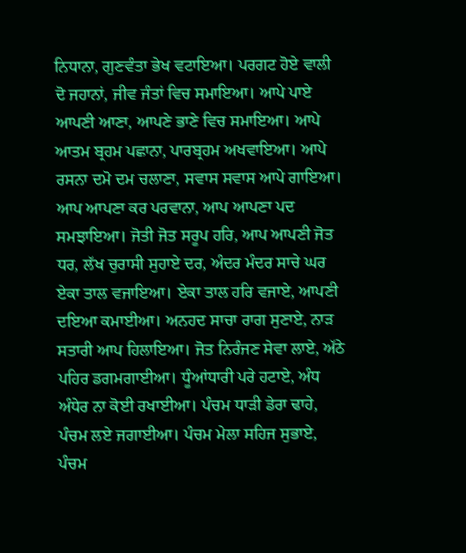ਨਿਧਾਨਾ, ਗੁਣਵੰਤਾ ਭੇਖ ਵਟਾਇਆ। ਪਰਗਟ ਹੋਏ ਵਾਲੀ ਦੋ ਜਹਾਨਾਂ, ਜੀਵ ਜੰਤਾਂ ਵਿਚ ਸਮਾਇਆ। ਆਪੇ ਪਾਏ ਆਪਣੀ ਆਣਾ, ਆਪਣੇ ਭਾਣੇ ਵਿਚ ਸਮਾਇਆ। ਆਪੇ ਆਤਮ ਬ੍ਰਹਮ ਪਛਾਨਾ, ਪਾਰਬ੍ਰਹਮ ਅਖਵਾਇਆ। ਆਪੇ ਰਸਨਾ ਦਮੋ ਦਮ ਚਲਾਣਾ, ਸਵਾਸ ਸਵਾਸ ਆਪੇ ਗਾਇਆ। ਆਪ ਆਪਣਾ ਕਰ ਪਰਵਾਨਾ, ਆਪ ਆਪਣਾ ਪਦ ਸਮਝਾਇਆ। ਜੋਤੀ ਜੋਤ ਸਰੂਪ ਹਰਿ, ਆਪ ਆਪਣੀ ਜੋਤ ਧਰ, ਲੱਖ ਚੁਰਾਸੀ ਸੁਹਾਏ ਦਰ, ਅੰਦਰ ਮੰਦਰ ਸਾਚੇ ਘਰ ਏਕਾ ਤਾਲ ਵਜਾਇਆ। ਏਕਾ ਤਾਲ ਹਰਿ ਵਜਾਏ, ਆਪਣੀ ਦਇਆ ਕਮਾਈਆ। ਅਨਹਦ ਸਾਚਾ ਰਾਗ ਸੁਣਾਏ, ਨਾੜ ਸਤਾਰੀ ਆਪ ਹਿਲਾਇਆ। ਜੋਤ ਨਿਰੰਜਣ ਸੇਵਾ ਲਾਏ, ਅੱਠੇ ਪਹਿਰ ਡਗਮਗਾਈਆ। ਧੂੰਆਂਧਾਰੀ ਪਰੇ ਹਟਾਏ, ਅੰਧ ਅੰਧੇਰ ਨਾ ਕੋਈ ਰਖਾਈਆ। ਪੰਚਮ ਧਾੜੀ ਡੇਰਾ ਢਾਹੇ, ਪੰਚਮ ਲਏ ਜਗਾਈਆ। ਪੰਚਮ ਮੇਲਾ ਸਹਿਜ ਸੁਭਾਏ, ਪੰਚਮ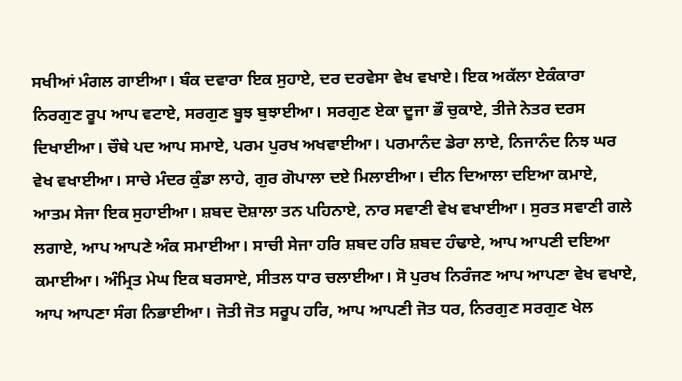ਸਖੀਆਂ ਮੰਗਲ ਗਾਈਆ। ਬੰਕ ਦਵਾਰਾ ਇਕ ਸੁਹਾਏ, ਦਰ ਦਰਵੇਸਾ ਵੇਖ ਵਖਾਏ। ਇਕ ਅਕੱਲਾ ਏਕੰਕਾਰਾ ਨਿਰਗੁਣ ਰੂਪ ਆਪ ਵਟਾਏ, ਸਰਗੁਣ ਬੂਝ ਬੁਝਾਈਆ। ਸਰਗੁਣ ਏਕਾ ਦੂਜਾ ਭੌ ਚੁਕਾਏ, ਤੀਜੇ ਨੇਤਰ ਦਰਸ ਦਿਖਾਈਆ। ਚੌਥੇ ਪਦ ਆਪ ਸਮਾਏ, ਪਰਮ ਪੁਰਖ ਅਖਵਾਈਆ। ਪਰਮਾਨੰਦ ਡੇਰਾ ਲਾਏ, ਨਿਜਾਨੰਦ ਨਿਝ ਘਰ ਵੇਖ ਵਖਾਈਆ। ਸਾਚੇ ਮੰਦਰ ਕੁੰਡਾ ਲਾਹੇ, ਗੁਰ ਗੋਪਾਲਾ ਦਏ ਮਿਲਾਈਆ। ਦੀਨ ਦਿਆਲਾ ਦਇਆ ਕਮਾਏ, ਆਤਮ ਸੇਜਾ ਇਕ ਸੁਹਾਈਆ। ਸ਼ਬਦ ਦੋਸ਼ਾਲਾ ਤਨ ਪਹਿਨਾਏ, ਨਾਰ ਸਵਾਣੀ ਵੇਖ ਵਖਾਈਆ। ਸੁਰਤ ਸਵਾਣੀ ਗਲੇ ਲਗਾਏ, ਆਪ ਆਪਣੇ ਅੰਕ ਸਮਾਈਆ। ਸਾਚੀ ਸੇਜਾ ਹਰਿ ਸ਼ਬਦ ਹਰਿ ਸ਼ਬਦ ਹੰਢਾਏ, ਆਪ ਆਪਣੀ ਦਇਆ ਕਮਾਈਆ। ਅੰਮ੍ਰਿਤ ਮੇਘ ਇਕ ਬਰਸਾਏ, ਸੀਤਲ ਧਾਰ ਚਲਾਈਆ। ਸੋ ਪੁਰਖ ਨਿਰੰਜਣ ਆਪ ਆਪਣਾ ਵੇਖ ਵਖਾਏ, ਆਪ ਆਪਣਾ ਸੰਗ ਨਿਭਾਈਆ। ਜੋਤੀ ਜੋਤ ਸਰੂਪ ਹਰਿ, ਆਪ ਆਪਣੀ ਜੋਤ ਧਰ, ਨਿਰਗੁਣ ਸਰਗੁਣ ਖੇਲ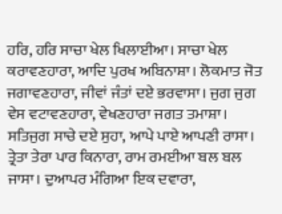ਹਰਿ, ਹਰਿ ਸਾਚਾ ਖੇਲ ਖਿਲਾਈਆ। ਸਾਚਾ ਖੇਲ ਕਰਾਵਣਹਾਰਾ, ਆਦਿ ਪੁਰਖ ਅਬਿਨਾਸ਼ਾ। ਲੋਕਮਾਤ ਜੋਤ ਜਗਾਵਣਹਾਰਾ, ਜੀਵਾਂ ਜੰਤਾਂ ਦਏ ਭਰਵਾਸਾ। ਜੁਗ ਜੁਗ ਵੇਸ ਵਟਾਵਣਹਾਰਾ, ਵੇਖਣਹਾਰਾ ਜਗਤ ਤਮਾਸ਼ਾ। ਸਤਿਜੁਗ ਸਾਚੇ ਦਏ ਸੁਹਾ, ਆਪੇ ਪਾਏ ਆਪਣੀ ਰਾਸਾ। ਤ੍ਰੇਤਾ ਤੇਰਾ ਪਾਰ ਕਿਨਾਰਾ, ਰਾਮ ਰਮਈਆ ਬਲ ਬਲ ਜਾਸਾ। ਦੁਆਪਰ ਮੰਗਿਆ ਇਕ ਦਵਾਰਾ,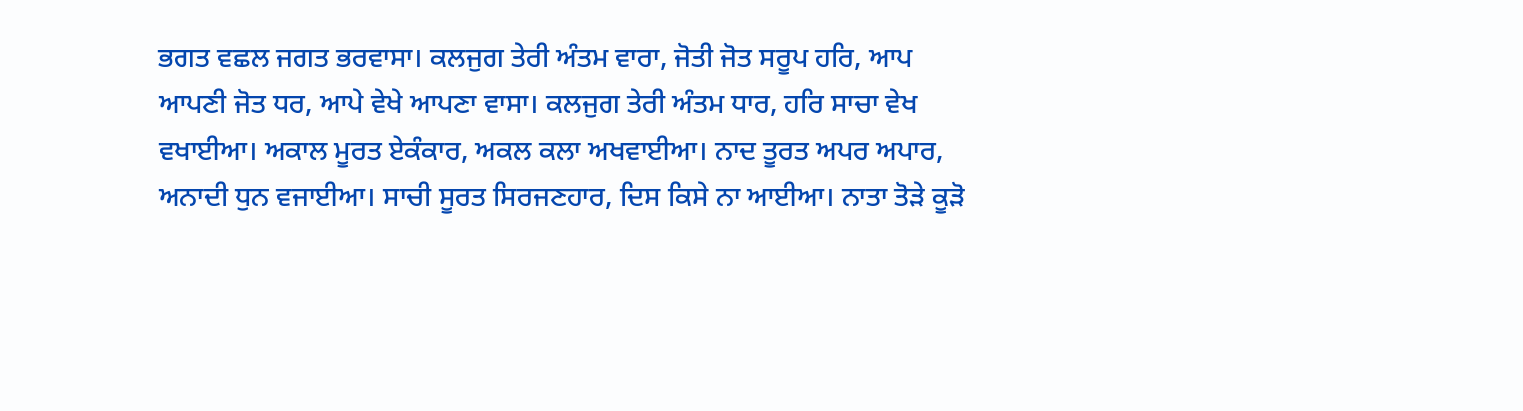ਭਗਤ ਵਛਲ ਜਗਤ ਭਰਵਾਸਾ। ਕਲਜੁਗ ਤੇਰੀ ਅੰਤਮ ਵਾਰਾ, ਜੋਤੀ ਜੋਤ ਸਰੂਪ ਹਰਿ, ਆਪ ਆਪਣੀ ਜੋਤ ਧਰ, ਆਪੇ ਵੇਖੇ ਆਪਣਾ ਵਾਸਾ। ਕਲਜੁਗ ਤੇਰੀ ਅੰਤਮ ਧਾਰ, ਹਰਿ ਸਾਚਾ ਵੇਖ ਵਖਾਈਆ। ਅਕਾਲ ਮੂਰਤ ਏਕੰਕਾਰ, ਅਕਲ ਕਲਾ ਅਖਵਾਈਆ। ਨਾਦ ਤੂਰਤ ਅਪਰ ਅਪਾਰ, ਅਨਾਦੀ ਧੁਨ ਵਜਾਈਆ। ਸਾਚੀ ਸੂਰਤ ਸਿਰਜਣਹਾਰ, ਦਿਸ ਕਿਸੇ ਨਾ ਆਈਆ। ਨਾਤਾ ਤੋੜੇ ਕੂੜੋ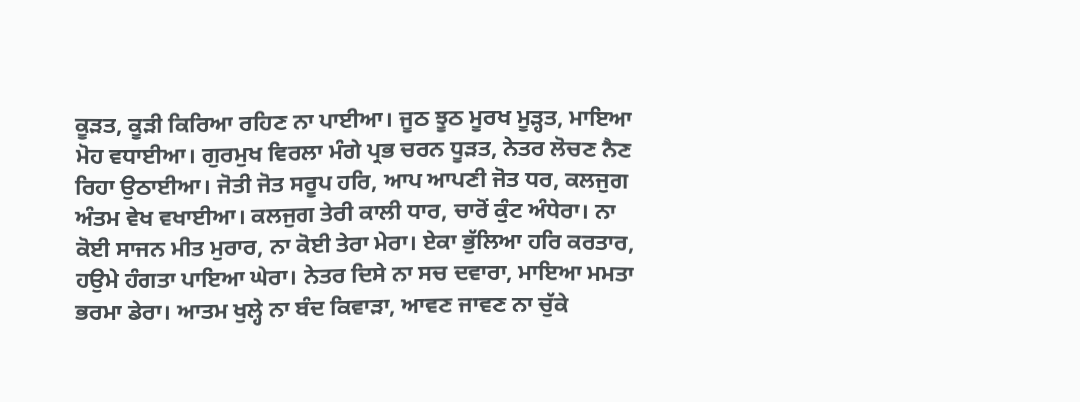ਕੂੜਤ, ਕੂੜੀ ਕਿਰਿਆ ਰਹਿਣ ਨਾ ਪਾਈਆ। ਜੂਠ ਝੂਠ ਮੂਰਖ ਮੂੜ੍ਹਤ, ਮਾਇਆ ਮੋਹ ਵਧਾਈਆ। ਗੁਰਮੁਖ ਵਿਰਲਾ ਮੰਗੇ ਪ੍ਰਭ ਚਰਨ ਧੂੜਤ, ਨੇਤਰ ਲੋਚਣ ਨੈਣ ਰਿਹਾ ਉਠਾਈਆ। ਜੋਤੀ ਜੋਤ ਸਰੂਪ ਹਰਿ, ਆਪ ਆਪਣੀ ਜੋਤ ਧਰ, ਕਲਜੁਗ ਅੰਤਮ ਵੇਖ ਵਖਾਈਆ। ਕਲਜੁਗ ਤੇਰੀ ਕਾਲੀ ਧਾਰ, ਚਾਰੋਂ ਕੁੰਟ ਅੰਧੇਰਾ। ਨਾ ਕੋਈ ਸਾਜਨ ਮੀਤ ਮੁਰਾਰ, ਨਾ ਕੋਈ ਤੇਰਾ ਮੇਰਾ। ਏਕਾ ਭੁੱਲਿਆ ਹਰਿ ਕਰਤਾਰ, ਹਉਮੇ ਹੰਗਤਾ ਪਾਇਆ ਘੇਰਾ। ਨੇਤਰ ਦਿਸੇ ਨਾ ਸਚ ਦਵਾਰਾ, ਮਾਇਆ ਮਮਤਾ ਭਰਮਾ ਡੇਰਾ। ਆਤਮ ਖੁਲ੍ਹੇ ਨਾ ਬੰਦ ਕਿਵਾੜਾ, ਆਵਣ ਜਾਵਣ ਨਾ ਚੁੱਕੇ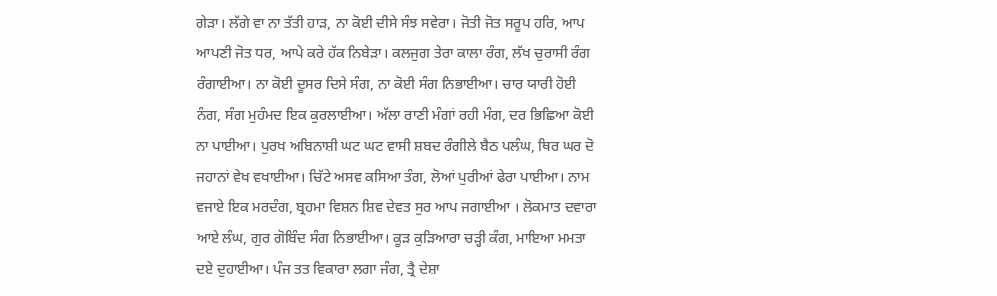ਗੇੜਾ। ਲੱਗੇ ਵਾ ਨਾ ਤੱਤੀ ਹਾੜ, ਨਾ ਕੋਈ ਦੀਸੇ ਸੰਝ ਸਵੇਰਾ। ਜੋਤੀ ਜੋਤ ਸਰੂਪ ਹਰਿ, ਆਪ ਆਪਣੀ ਜੋਤ ਧਰ, ਆਪੇ ਕਰੇ ਹੱਕ ਨਿਬੇੜਾ। ਕਲਜੁਗ ਤੇਰਾ ਕਾਲਾ ਰੰਗ, ਲੱਖ ਚੁਰਾਸੀ ਰੰਗ ਰੰਗਾਈਆ। ਨਾ ਕੋਈ ਦੂਸਰ ਦਿਸੇ ਸੰਗ, ਨਾ ਕੋਈ ਸੰਗ ਨਿਭਾਈਆ। ਚਾਰ ਯਾਰੀ ਹੋਈ ਨੰਗ, ਸੰਗ ਮੁਹੰਮਦ ਇਕ ਕੁਰਲਾਈਆ। ਅੱਲਾ ਰਾਣੀ ਮੰਗਾਂ ਰਹੀ ਮੰਗ, ਦਰ ਭਿਛਿਆ ਕੋਈ ਨਾ ਪਾਈਆ। ਪੁਰਖ ਅਬਿਨਾਸ਼ੀ ਘਟ ਘਟ ਵਾਸੀ ਸ਼ਬਦ ਰੰਗੀਲੇ ਬੈਠ ਪਲੰਘ, ਥਿਰ ਘਰ ਦੋ ਜਹਾਨਾਂ ਵੇਖ ਵਖਾਈਆ। ਚਿੱਟੇ ਅਸਵ ਕਸਿਆ ਤੰਗ, ਲੋਆਂ ਪੁਰੀਆਂ ਫੇਰਾ ਪਾਈਆ। ਨਾਮ ਵਜਾਏ ਇਕ ਮਰਦੰਗ, ਬ੍ਰਹਮਾ ਵਿਸ਼ਨ ਸ਼ਿਵ ਦੇਵਤ ਸੁਰ ਆਪ ਜਗਾਈਆ । ਲੋਕਮਾਤ ਦਵਾਰਾ ਆਏ ਲੰਘ, ਗੁਰ ਗੋਬਿੰਦ ਸੰਗ ਨਿਭਾਈਆ। ਕੂੜ ਕੁੜਿਆਰਾ ਚੜ੍ਹੀ ਕੰਗ, ਮਾਇਆ ਮਮਤਾ ਦਏ ਦੁਹਾਈਆ। ਪੰਜ ਤਤ ਵਿਕਾਰਾ ਲਗਾ ਜੰਗ, ਤ੍ਰੈ ਦੇਸ਼ਾ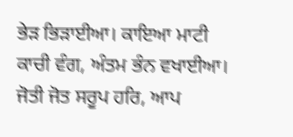ਭੇੜ ਭਿੜਾਈਆ। ਕਾਇਆ ਮਾਟੀ ਕਾਚੀ ਵੰਗ, ਅੰਤਮ ਭੰਨ ਵਖਾਈਆ। ਜੋਤੀ ਜੋਤ ਸਰੂਪ ਹਰਿ, ਆਪ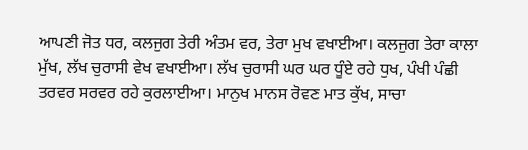ਆਪਣੀ ਜੋਤ ਧਰ, ਕਲਜੁਗ ਤੇਰੀ ਅੰਤਮ ਵਰ, ਤੇਰਾ ਮੁਖ ਵਖਾਈਆ। ਕਲਜੁਗ ਤੇਰਾ ਕਾਲਾ ਮੁੱਖ, ਲੱਖ ਚੁਰਾਸੀ ਵੇਖ ਵਖਾਈਆ। ਲੱਖ ਚੁਰਾਸੀ ਘਰ ਘਰ ਧੂੰਏ ਰਹੇ ਧੁਖ, ਪੰਖੀ ਪੰਛੀ ਤਰਵਰ ਸਰਵਰ ਰਹੇ ਕੁਰਲਾਈਆ। ਮਾਨੁਖ ਮਾਨਸ ਰੋਵਣ ਮਾਤ ਕੁੱਖ, ਸਾਚਾ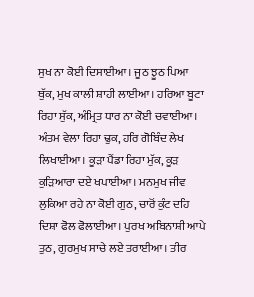ਸੁਖ ਨਾ ਕੋਈ ਦਿਸਾਈਆ। ਜੂਠ ਝੂਠ ਪਿਆ ਥੁੱਕ, ਮੁਖ ਕਾਲੀ ਸ਼ਾਹੀ ਲਾਈਆ। ਹਰਿਆ ਬੂਟਾ ਰਿਹਾ ਸੁੱਕ, ਅੰਮ੍ਰਿਤ ਧਾਰ ਨਾ ਕੋਈ ਚਵਾਈਆ। ਅੰਤਮ ਵੇਲਾ ਰਿਹਾ ਢੁਕ, ਹਰਿ ਗੋਬਿੰਦ ਲੇਖ ਲਿਖਾਈਆ। ਕੂੜਾ ਪੈਂਡਾ ਰਿਹਾ ਮੁੱਕ, ਕੂੜ ਕੁੜਿਆਰਾ ਦਏ ਖਪਾਈਆ। ਮਨਮੁਖ ਜੀਵ ਲੁਕਿਆ ਰਹੇ ਨਾ ਕੋਈ ਗੁਠ, ਚਾਰੋਂ ਕੁੰਟ ਦਹਿ ਦਿਸ਼ਾ ਫੋਲ ਫੋਲਾਈਆ। ਪੁਰਖ ਅਬਿਨਾਸ਼ੀ ਆਪੇ ਤੁਠ, ਗੁਰਮੁਖ ਸਾਚੇ ਲਏ ਤਰਾਈਆ। ਤੀਰ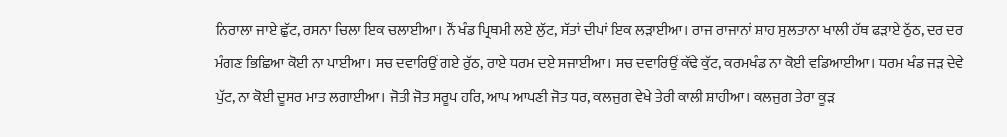ਨਿਰਾਲਾ ਜਾਏ ਛੁੱਟ, ਰਸਨਾ ਚਿਲਾ ਇਕ ਚਲਾਈਆ। ਨੌਂ ਖੰਡ ਪ੍ਰਿਥਮੀ ਲਏ ਲੁੱਟ, ਸੱਤਾਂ ਦੀਪਾਂ ਇਕ ਲੜਾਈਆ। ਰਾਜ ਰਾਜਾਨਾਂ ਸ਼ਾਹ ਸੁਲਤਾਨਾ ਖਾਲੀ ਹੱਥ ਫੜਾਏ ਠੁੱਠ, ਦਰ ਦਰ ਮੰਗਣ ਭਿਛਿਆ ਕੋਈ ਨਾ ਪਾਈਆ। ਸਚ ਦਵਾਰਿਉਂ ਗਏ ਰੁੱਠ, ਰਾਏ ਧਰਮ ਦਏ ਸਜਾਈਆ। ਸਚ ਦਵਾਰਿਉਂ ਕੱਢੇ ਕੁੱਟ, ਕਰਮਖੰਡ ਨਾ ਕੋਈ ਵਡਿਆਈਆ। ਧਰਮ ਖੰਡ ਜੜ ਦੇਵੇ ਪੁੱਟ, ਨਾ ਕੋਈ ਦੂਸਰ ਮਾਤ ਲਗਾਈਆ। ਜੋਤੀ ਜੋਤ ਸਰੂਪ ਹਰਿ, ਆਪ ਆਪਣੀ ਜੋਤ ਧਰ, ਕਲਜੁਗ ਵੇਖੇ ਤੇਰੀ ਕਾਲੀ ਸ਼ਾਹੀਆ। ਕਲਜੁਗ ਤੇਰਾ ਕੂੜ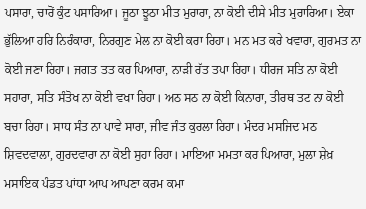ਪਸਾਰਾ, ਚਾਰੋਂ ਕੁੰਟ ਪਸਾਰਿਆ। ਜੂਠਾ ਝੂਠਾ ਮੀਤ ਮੁਰਾਰਾ, ਨਾ ਕੋਈ ਦੀਸੇ ਮੀਤ ਮੁਰਾਰਿਆ। ਏਕਾ ਭੁੱਲਿਆ ਹਰਿ ਨਿਰੰਕਾਰਾ, ਨਿਰਗੁਣ ਮੇਲ ਨਾ ਕੋਈ ਕਰਾ ਰਿਹਾ। ਮਨ ਮਤ ਕਰੇ ਖਵਾਰਾ, ਗੁਰਮਤ ਨਾ ਕੋਈ ਜਣਾ ਰਿਹਾ। ਜਗਤ ਤਤ ਕਰ ਪਿਆਰਾ, ਨਾੜੀ ਰੱਤ ਤਪਾ ਰਿਹਾ। ਧੀਰਜ ਸਤਿ ਨਾ ਕੋਈ ਸਹਾਰਾ, ਸਤਿ ਸੰਤੋਖ ਨਾ ਕੋਈ ਵਖਾ ਰਿਹਾ। ਅਠ ਸਠ ਨਾ ਕੋਈ ਕਿਨਾਰਾ, ਤੀਰਥ ਤਟ ਨਾ ਕੋਈ ਬਚਾ ਰਿਹਾ। ਸਾਧ ਸੰਤ ਨਾ ਪਾਵੇ ਸਾਰਾ, ਜੀਵ ਜੰਤ ਕੁਰਲਾ ਰਿਹਾ। ਮੰਦਰ ਮਸਜਿਦ ਮਠ ਸ਼ਿਵਦਵਾਲਾ, ਗੁਰਦਵਾਰਾ ਨਾ ਕੋਈ ਸੁਹਾ ਰਿਹਾ। ਮਾਇਆ ਮਮਤਾ ਕਰ ਪਿਆਰਾ, ਮੁਲਾ ਸ਼ੇਖ਼ ਮਸਾਇਕ ਪੰਡਤ ਪਾਂਧਾ ਆਪ ਆਪਣਾ ਕਰਮ ਕਮਾ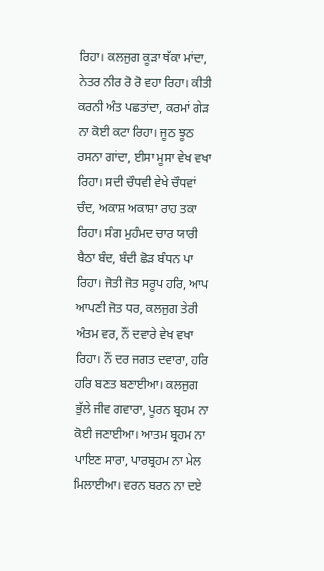ਰਿਹਾ। ਕਲਜੁਗ ਕੂੜਾ ਥੱਕਾ ਮਾਂਦਾ, ਨੇਤਰ ਨੀਰ ਰੋ ਰੋ ਵਹਾ ਰਿਹਾ। ਕੀਤੀ ਕਰਨੀ ਅੰਤ ਪਛਤਾਂਦਾ, ਕਰਮਾਂ ਗੇੜ ਨਾ ਕੋਈ ਕਟਾ ਰਿਹਾ। ਜੂਠ ਝੂਠ ਰਸਨਾ ਗਾਂਦਾ, ਈਸਾ ਮੂਸਾ ਵੇਖ ਵਖਾ ਰਿਹਾ। ਸਦੀ ਚੌਧਵੀ ਵੇਖੇ ਚੌਧਵਾਂ ਚੰਦ, ਅਕਾਸ਼ ਅਕਾਸ਼ਾ ਰਾਹ ਤਕਾ ਰਿਹਾ। ਸੰਗ ਮੁਹੰਮਦ ਚਾਰ ਯਾਰੀ ਬੈਠਾ ਬੰਦ, ਬੰਦੀ ਛੋੜ ਬੰਧਨ ਪਾ ਰਿਹਾ। ਜੋਤੀ ਜੋਤ ਸਰੂਪ ਹਰਿ, ਆਪ ਆਪਣੀ ਜੋਤ ਧਰ, ਕਲਜੁਗ ਤੇਰੀ ਅੰਤਮ ਵਰ, ਨੌਂ ਦਵਾਰੇ ਵੇਖ ਵਖਾ ਰਿਹਾ। ਨੌਂ ਦਰ ਜਗਤ ਦਵਾਰਾ, ਹਰਿ ਹਰਿ ਬਣਤ ਬਣਾਈਆ। ਕਲਜੁਗ ਭੁੱਲੇ ਜੀਵ ਗਵਾਰਾ, ਪੂਰਨ ਬ੍ਰਹਮ ਨਾ ਕੋਈ ਜਣਾਈਆ। ਆਤਮ ਬ੍ਰਹਮ ਨਾ ਪਾਇਣ ਸਾਰਾ, ਪਾਰਬ੍ਰਹਮ ਨਾ ਮੇਲ ਮਿਲਾਈਆ। ਵਰਨ ਬਰਨ ਨਾ ਦਏ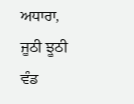ਅਧਾਰਾ, ਜੂਠੀ ਝੂਠੀ ਵੰਡ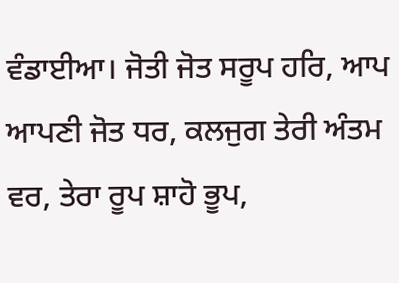ਵੰਡਾਈਆ। ਜੋਤੀ ਜੋਤ ਸਰੂਪ ਹਰਿ, ਆਪ ਆਪਣੀ ਜੋਤ ਧਰ, ਕਲਜੁਗ ਤੇਰੀ ਅੰਤਮ ਵਰ, ਤੇਰਾ ਰੂਪ ਸ਼ਾਹੋ ਭੂਪ,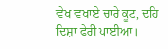ਵੇਖ ਵਖਾਏ ਚਾਰੇ ਕੂਟ, ਦਹਿ ਦਿਸ਼ਾ ਫੇਰੀ ਪਾਈਆ।